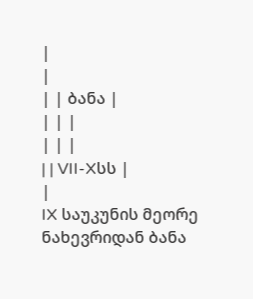|
|
| | ბანა |
| | |
| | |
| | VII-Xსს |
|
IX საუკუნის მეორე ნახევრიდან ბანა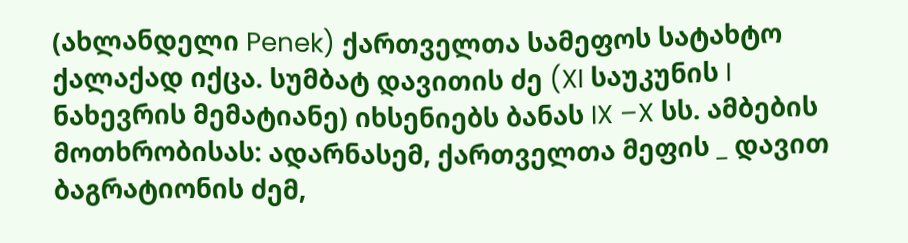(ახლანდელი Penek) ქართველთა სამეფოს სატახტო ქალაქად იქცა. სუმბატ დავითის ძე (XI საუკუნის I ნახევრის მემატიანე) იხსენიებს ბანას IX –X სს. ამბების მოთხრობისას: ადარნასემ, ქართველთა მეფის _ დავით ბაგრატიონის ძემ,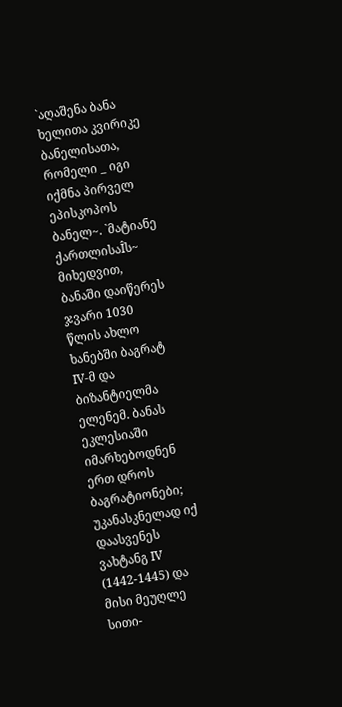`აღაშენა ბანა ხელითა კვირიკე ბანელისათა, რომელი _ იგი იქმნა პირველ ეპისკოპოს ბანელ~. `მატიანე ქართლისაÎს~ მიხედვით, ბანაში დაიწერეს ჯვარი 1030 წლის ახლო ხანებში ბაგრატ IV-მ და ბიზანტიელმა ელენემ. ბანას ეკლესიაში იმარხებოდნენ ერთ დროს ბაგრატიონები; უკანასკნელად იქ დაასვენეს ვახტანგ IV (1442-1445) და მისი მეუღლე სითი-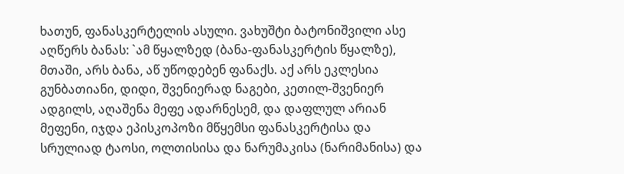ხათუნ, ფანასკერტელის ასული. ვახუშტი ბატონიშვილი ასე აღწერს ბანას: `ამ წყალზედ (ბანა-ფანასკერტის წყალზე), მთაში, არს ბანა, აწ უწოდებენ ფანაქს. აქ არს ეკლესია გუნბათიანი, დიდი, შვენიერად ნაგები, კეთილ-შვენიერ ადგილს, აღაშენა მეფე ადარნესემ, და დაფლულ არიან მეფენი, იჯდა ეპისკოპოზი მწყემსი ფანასკერტისა და სრულიად ტაოსი, ოლთისისა და ნარუმაკისა (ნარიმანისა) და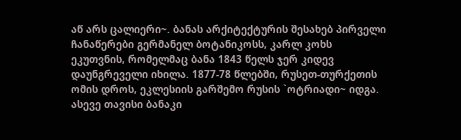აწ არს ცალიერი~. ბანას არქიტექტურის შესახებ პირველი ჩანაწერები გერმანელ ბოტანიკოსს, კარლ კოხს ეკუთვნის, რომელმაც ბანა 1843 წელს ჯერ კიდევ დაუნგრეველი იხილა. 1877-78 წლებში, რუსეთ-თურქეთის ომის დროს, ეკლესიის გარშემო რუსის `ოტრიადი~ იდგა. ასევე თავისი ბანაკი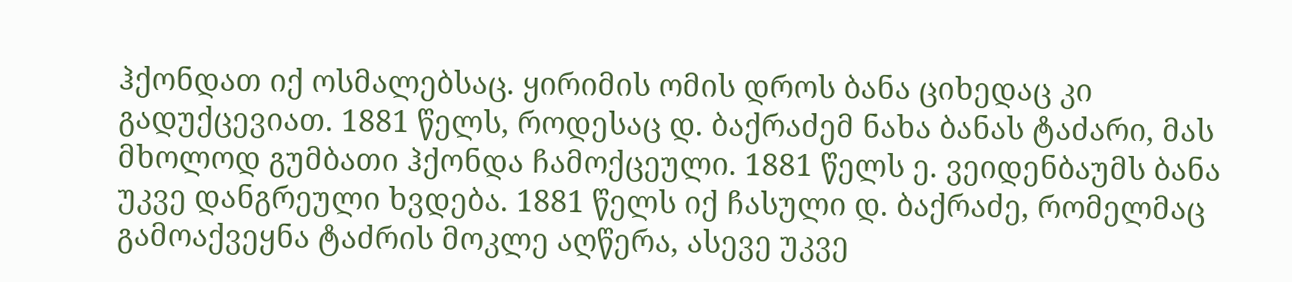ჰქონდათ იქ ოსმალებსაც. ყირიმის ომის დროს ბანა ციხედაც კი გადუქცევიათ. 1881 წელს, როდესაც დ. ბაქრაძემ ნახა ბანას ტაძარი, მას მხოლოდ გუმბათი ჰქონდა ჩამოქცეული. 1881 წელს ე. ვეიდენბაუმს ბანა უკვე დანგრეული ხვდება. 1881 წელს იქ ჩასული დ. ბაქრაძე, რომელმაც გამოაქვეყნა ტაძრის მოკლე აღწერა, ასევე უკვე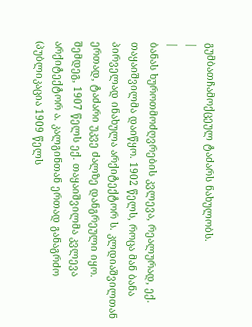გუმბათჩამოქცეულ ტაძარს ნახულობს.
|
|
ბანას ხუროთმოძღვრების კვლევა, რეალურად, ექ. თაყაიშვილმა დაიწყო. 1902 წელს, როცა მან ბანა პირველად ინახულა არქიტექტორ ს. კლდიაშვილთან ერთად, ტაძარი უკვე ძალზე დანგრეული იყო. შემდეგ, 1907 წელს ექ. თაყაიშვილმა კვლევა არქიტექტორ ა. კალგინთან ერთად განაგრძო (პუბლიკაცია 1909 წელს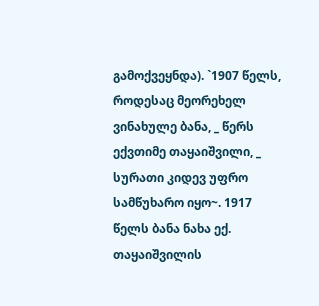გამოქვეყნდა). `1907 წელს, როდესაც მეორეხელ ვინახულე ბანა, _ წერს ექვთიმე თაყაიშვილი, _ სურათი კიდევ უფრო სამწუხარო იყო~. 1917 წელს ბანა ნახა ექ. თაყაიშვილის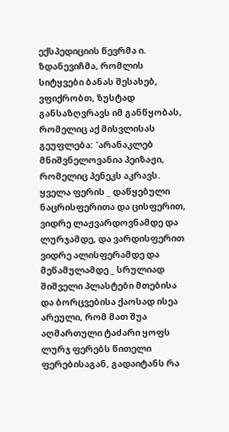ექსპედიციის წევრმა ი. ზდანევიჩმა, რომლის სიტყვები ბანას შესახებ, ვფიქრობთ, ზუსტად განსაზღვრავს იმ განწყობას, რომელიც აქ მისვლისას გეუფლება: `არანაკლებ მნიშვნელოვანია პეიზაჟი, რომელიც პენეკს აკრავს. ყველა ფერის _ დაწყებული ნაცრისფერითა და ცისფერით, ვიდრე ლაჟვარდოვნამდე და ლურჯამდე, და ვარდისფერით ვიდრე ალისფერამდე და მეწამულამდე _ სრულიად შიშველი პლასტები მთებისა და ბორცვებისა ქაოსად ისეა არეული, რომ მათ შუა აღმართული ტაძარი ყოფს ლურჯ ფერებს წითელი ფერებისაგან, გადაიტანს რა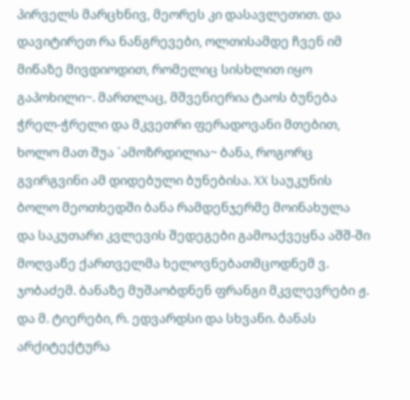პირველს მარცხნივ, მეორეს კი დასავლეთით. და დავიტირეთ რა ნანგრევები, ოლთისამდე ჩვენ იმ მიწაზე მივდიოდით, რომელიც სისხლით იყო გაპოხილი~. მართლაც, მშვენიერია ტაოს ბუნება ჭრელ-ჭრელი და მკვეთრი ფერადოვანი მთებით, ხოლო მათ შუა `ამოზრდილია~ ბანა, როგორც გვირგვინი ამ დიდებული ბუნებისა. XX საუკუნის ბოლო მეოთხედში ბანა რამდენჯერმე მოინახულა და საკუთარი კვლევის შედეგები გამოაქვეყნა აშშ-ში მოღვაწე ქართველმა ხელოვნებათმცოდნემ ვ. ჯობაძემ. ბანაზე მუშაობდნენ ფრანგი მკვლევრები ჟ. და მ. ტიერები, რ. ედვარდსი და სხვანი. ბანას არქიტექტურა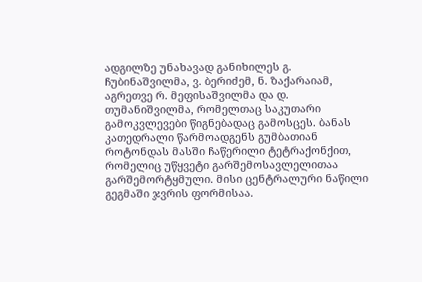ადგილზე უნახავად განიხილეს გ. ჩუბინაშვილმა, ვ. ბერიძემ, ნ. ზაქარაიამ, აგრეთვე რ. მეფისაშვილმა და დ. თუმანიშვილმა, რომელთაც საკუთარი გამოკვლევები წიგნებადაც გამოსცეს. ბანას კათედრალი წარმოადგენს გუმბათიან როტონდას მასში ჩაწერილი ტეტრაქონქით, რომელიც უწყვეტი გარშემოსავლელითაა გარშემორტყმული. მისი ცენტრალური ნაწილი გეგმაში ჯვრის ფორმისაა.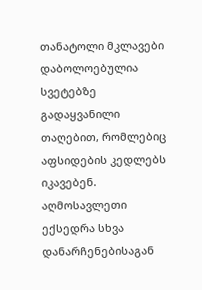თანატოლი მკლავები დაბოლოებულია სვეტებზე გადაყვანილი თაღებით, რომლებიც აფსიდების კედლებს იკავებენ. აღმოსავლეთი ექსედრა სხვა დანარჩენებისაგან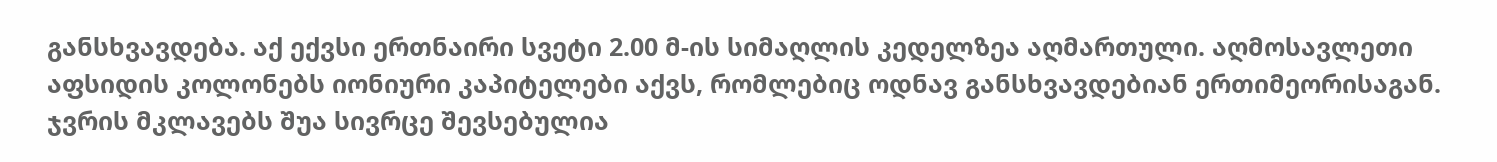განსხვავდება. აქ ექვსი ერთნაირი სვეტი 2.00 მ-ის სიმაღლის კედელზეა აღმართული. აღმოსავლეთი აფსიდის კოლონებს იონიური კაპიტელები აქვს, რომლებიც ოდნავ განსხვავდებიან ერთიმეორისაგან. ჯვრის მკლავებს შუა სივრცე შევსებულია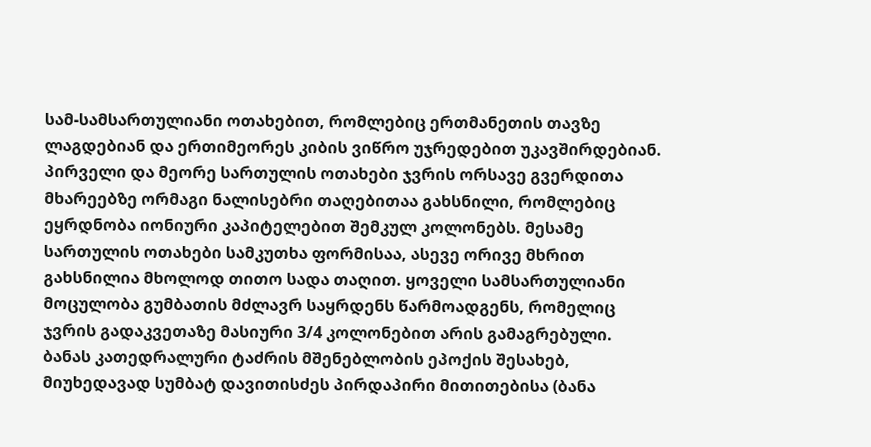სამ-სამსართულიანი ოთახებით, რომლებიც ერთმანეთის თავზე ლაგდებიან და ერთიმეორეს კიბის ვიწრო უჯრედებით უკავშირდებიან. პირველი და მეორე სართულის ოთახები ჯვრის ორსავე გვერდითა მხარეებზე ორმაგი ნალისებრი თაღებითაა გახსნილი, რომლებიც ეყრდნობა იონიური კაპიტელებით შემკულ კოლონებს. მესამე სართულის ოთახები სამკუთხა ფორმისაა, ასევე ორივე მხრით გახსნილია მხოლოდ თითო სადა თაღით. ყოველი სამსართულიანი მოცულობა გუმბათის მძლავრ საყრდენს წარმოადგენს, რომელიც ჯვრის გადაკვეთაზე მასიური 3/4 კოლონებით არის გამაგრებული. ბანას კათედრალური ტაძრის მშენებლობის ეპოქის შესახებ, მიუხედავად სუმბატ დავითისძეს პირდაპირი მითითებისა (ბანა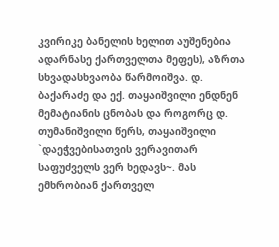კვირიკე ბანელის ხელით აუშენებია ადარნასე ქართველთა მეფეს), აზრთა სხვადასხვაობა წარმოიშვა. დ. ბაქარაძე და ექ. თაყაიშვილი ენდნენ მემატიანის ცნობას და როგორც დ. თუმანიშვილი წერს, თაყაიშვილი `დაეჭვებისათვის ვერავითარ საფუძველს ვერ ხედავს~. მას ემხრობიან ქართველ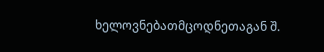ხელოვნებათმცოდნეთაგან შ.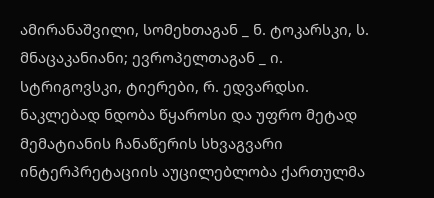ამირანაშვილი, სომეხთაგან _ ნ. ტოკარსკი, ს. მნაცაკანიანი; ევროპელთაგან _ ი. სტრიგოვსკი, ტიერები, რ. ედვარდსი. ნაკლებად ნდობა წყაროსი და უფრო მეტად მემატიანის ჩანაწერის სხვაგვარი ინტერპრეტაციის აუცილებლობა ქართულმა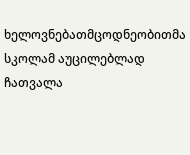ხელოვნებათმცოდნეობითმა სკოლამ აუცილებლად ჩათვალა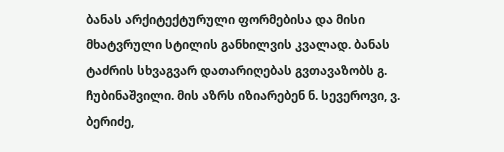ბანას არქიტექტურული ფორმებისა და მისი მხატვრული სტილის განხილვის კვალად. ბანას ტაძრის სხვაგვარ დათარიღებას გვთავაზობს გ. ჩუბინაშვილი. მის აზრს იზიარებენ ნ. სევეროვი, ვ. ბერიძე,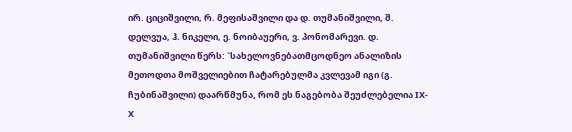ირ. ციციშვილი, რ. მეფისაშვილი და დ. თუმანიშვილი, შ. დელვუა, ჰ. ნიკელი, ე. ნოიბაუერი, ვ. პონომარევი. დ. თუმანიშვილი წერს: `სახელოვნებათმცოდნეო ანალიზის მეთოდთა მოშველიებით ჩატარებულმა კვლევამ იგი (გ. ჩუბინაშვილი) დაარწმუნა, რომ ეს ნაგებობა შეუძლებელია IX- X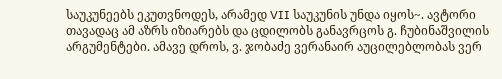საუკუნეებს ეკუთვნოდეს, არამედ VII საუკუნის უნდა იყოს~. ავტორი თავადაც ამ აზრს იზიარებს და ცდილობს განავრცოს გ. ჩუბინაშვილის არგუმენტები. ამავე დროს, ვ. ჯობაძე ვერანაირ აუცილებლობას ვერ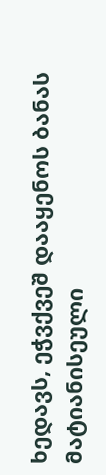ხედავს, ეჭვქვეშ დააყენოს ბანას მატიანისეული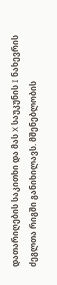დათარიღების საკითხი და მას X საუკუნის I ნახევრის ძეგლთა რიგში განიხილავს. მშენებლობის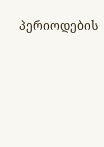პერიოდების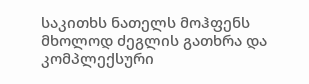საკითხს ნათელს მოჰფენს მხოლოდ ძეგლის გათხრა და კომპლექსური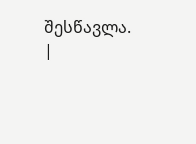შესწავლა.
|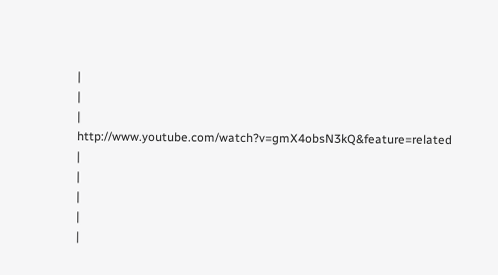|
|
|
http://www.youtube.com/watch?v=gmX4obsN3kQ&feature=related
|
|
|
|
|